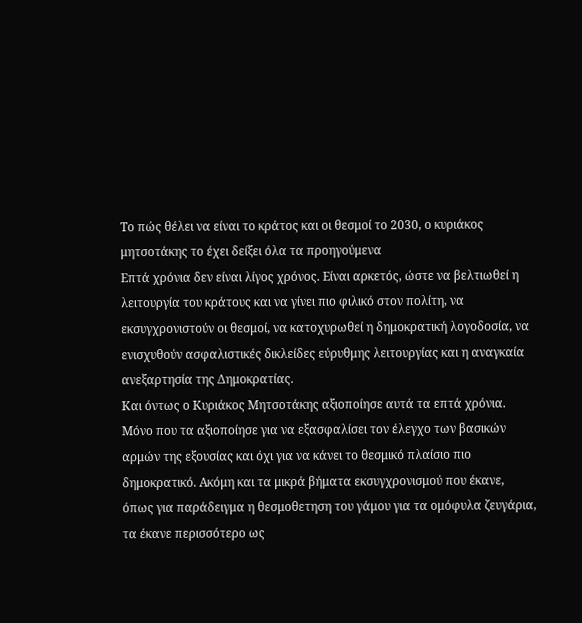Το πώς θέλει να είναι το κράτος και οι θεσμοί το 2030, ο κυριάκος μητσοτάκης το έχει δείξει όλα τα προηγούμενα
Επτά χρόνια δεν είναι λίγος χρόνος. Είναι αρκετός, ώστε να βελτιωθεί η λειτουργία του κράτους και να γίνει πιο φιλικό στον πολίτη, να εκσυγχρονιστούν οι θεσμοί, να κατοχυρωθεί η δημοκρατική λογοδοσία, να ενισχυθούν ασφαλιστικές δικλείδες εύρυθμης λειτουργίας και η αναγκαία ανεξαρτησία της Δημοκρατίας.
Και όντως ο Κυριάκος Μητσοτάκης αξιοποίησε αυτά τα επτά χρόνια. Μόνο που τα αξιοποίησε για να εξασφαλίσει τον έλεγχο των βασικών αρμών της εξουσίας και όχι για να κάνει το θεσμικό πλαίσιο πιο δημοκρατικό. Ακόμη και τα μικρά βήματα εκσυγχρονισμού που έκανε, όπως για παράδειγμα η θεσμοθετηση του γάμου για τα ομόφυλα ζευγάρια, τα έκανε περισσότερο ως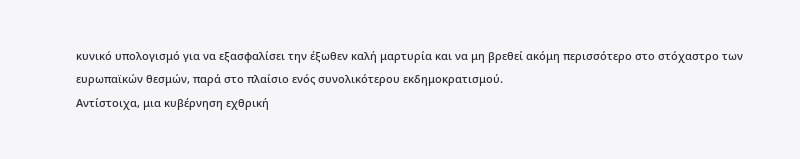κυνικό υπολογισμό για να εξασφαλίσει την έξωθεν καλή μαρτυρία και να μη βρεθεί ακόμη περισσότερο στο στόχαστρο των ευρωπαϊκών θεσμών, παρά στο πλαίσιο ενός συνολικότερου εκδημοκρατισμού.
Αντίστοιχα, μια κυβέρνηση εχθρική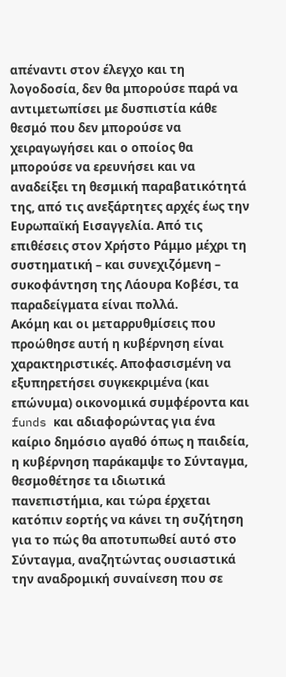απέναντι στον έλεγχο και τη λογοδοσία, δεν θα μπορούσε παρά να αντιμετωπίσει με δυσπιστία κάθε θεσμό που δεν μπορούσε να χειραγωγήσει και ο οποίος θα μπορούσε να ερευνήσει και να αναδείξει τη θεσμική παραβατικότητά της, από τις ανεξάρτητες αρχές έως την Ευρωπαϊκή Εισαγγελία. Από τις επιθέσεις στον Χρήστο Ράμμο μέχρι τη συστηματική – και συνεχιζόμενη – συκοφάντηση της Λάουρα Κοβέσι, τα παραδείγματα είναι πολλά.
Ακόμη και οι μεταρρυθμίσεις που προώθησε αυτή η κυβέρνηση είναι χαρακτηριστικές. Αποφασισμένη να εξυπηρετήσει συγκεκριμένα (και επώνυμα) οικονομικά συμφέροντα και funds και αδιαφορώντας για ένα καίριο δημόσιο αγαθό όπως η παιδεία, η κυβέρνηση παράκαμψε το Σύνταγμα, θεσμοθέτησε τα ιδιωτικά πανεπιστήμια, και τώρα έρχεται κατόπιν εορτής να κάνει τη συζήτηση για το πώς θα αποτυπωθεί αυτό στο Σύνταγμα, αναζητώντας ουσιαστικά την αναδρομική συναίνεση που σε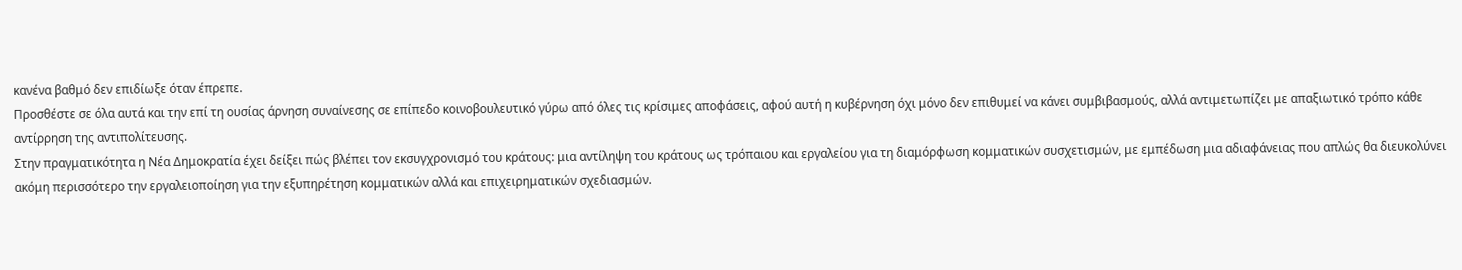κανένα βαθμό δεν επιδίωξε όταν έπρεπε.
Προσθέστε σε όλα αυτά και την επί τη ουσίας άρνηση συναίνεσης σε επίπεδο κοινοβουλευτικό γύρω από όλες τις κρίσιμες αποφάσεις, αφού αυτή η κυβέρνηση όχι μόνο δεν επιθυμεί να κάνει συμβιβασμούς, αλλά αντιμετωπίζει με απαξιωτικό τρόπο κάθε αντίρρηση της αντιπολίτευσης.
Στην πραγματικότητα η Νέα Δημοκρατία έχει δείξει πώς βλέπει τον εκσυγχρονισμό του κράτους: μια αντίληψη του κράτους ως τρόπαιου και εργαλείου για τη διαμόρφωση κομματικών συσχετισμών, με εμπέδωση μια αδιαφάνειας που απλώς θα διευκολύνει ακόμη περισσότερο την εργαλειοποίηση για την εξυπηρέτηση κομματικών αλλά και επιχειρηματικών σχεδιασμών.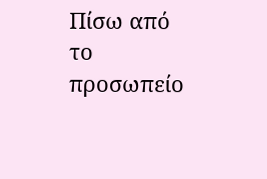Πίσω από το προσωπείο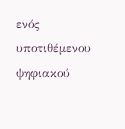ενός υποτιθέμενου ψηφιακού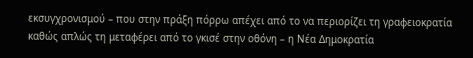εκσυγχρονισμού – που στην πράξη πόρρω απέχει από το να περιορίζει τη γραφειοκρατία καθώς απλώς τη μεταφέρει από το γκισέ στην οθόνη – η Νέα Δημοκρατία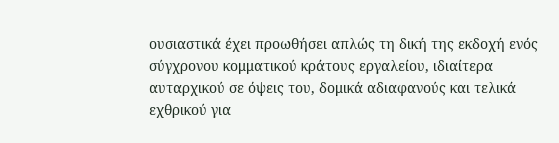ουσιαστικά έχει προωθήσει απλώς τη δική της εκδοχή ενός σύγχρονου κομματικού κράτους εργαλείου, ιδιαίτερα αυταρχικού σε όψεις του, δομικά αδιαφανούς και τελικά εχθρικού για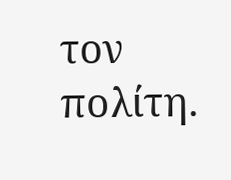τον πολίτη.